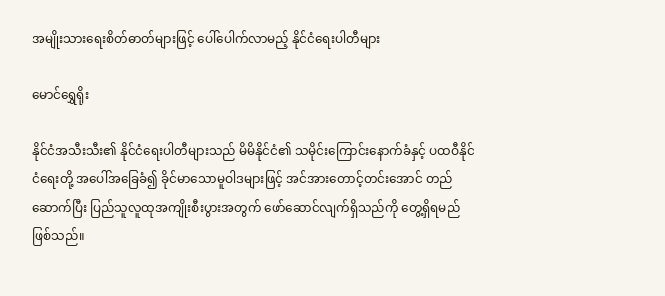အမျိုးသားရေးစိတ်ဓာတ်များဖြင့် ပေါ်ပေါက်လာမည့် နိုင်ငံရေးပါတီများ

မောင်ရွှေရိုး

နိုင်ငံအသီးသီး၏ နိုင်ငံရေးပါတီများသည် မိမိနိုင်ငံ၏ သမိုင်းကြောင်းနောက်ခံနှင့် ပထဝီနိုင်ငံရေးတို့ အပေါ်အခြေခံ၍ ခိုင်မာသောမူဝါဒများဖြင့် အင်အားတောင့်တင်းအောင် တည်ဆောက်ပြီး ပြည်သူလူထုအကျိုးစီးပွားအတွက် ဖော်ဆောင်လျက်ရှိသည်ကို တွေ့ရှိရမည်ဖြစ်သည်။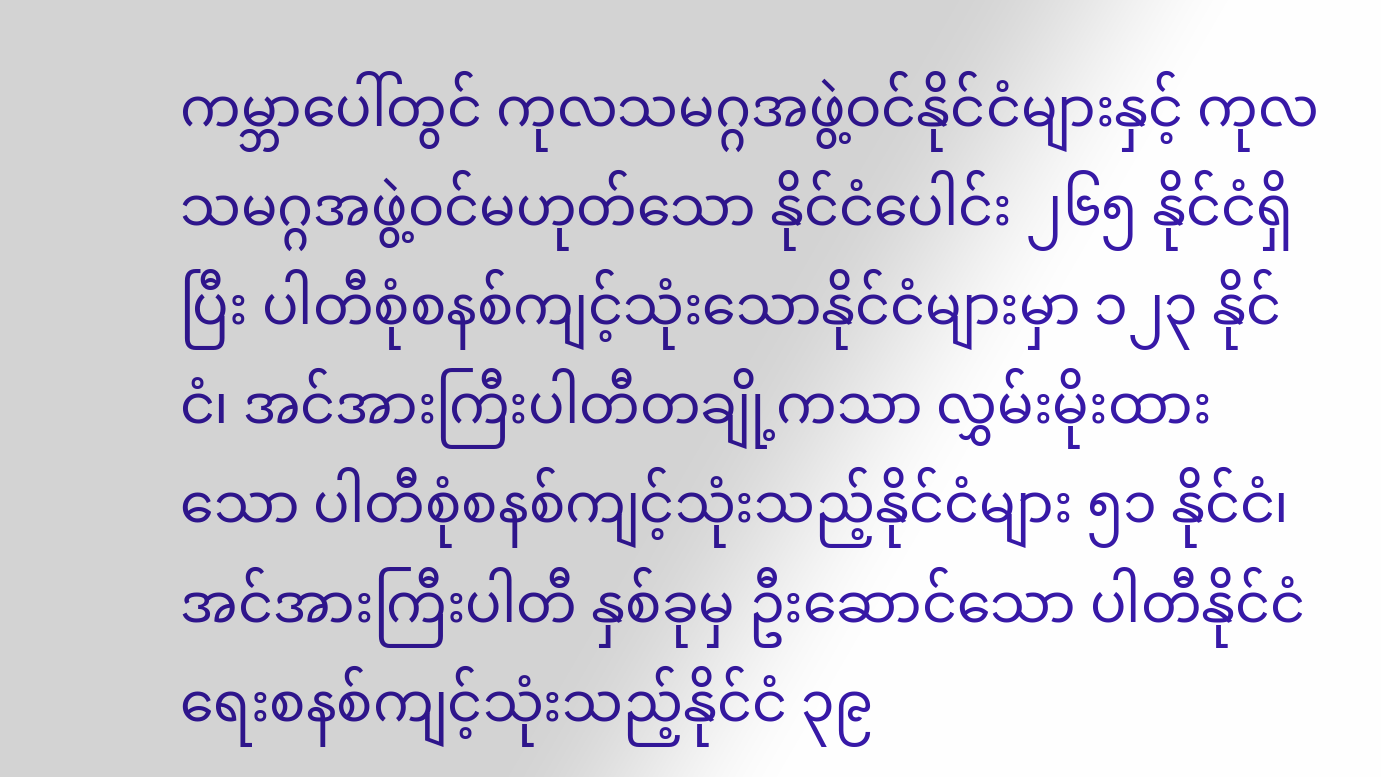ကမ္ဘာပေါ်တွင် ကုလသမဂ္ဂအဖွဲ့ဝင်နိုင်ငံများနှင့် ကုလသမဂ္ဂအဖွဲ့ဝင်မဟုတ်သော နိုင်ငံပေါင်း ၂၆၅ နိုင်ငံရှိပြီး ပါတီစုံစနစ်ကျင့်သုံးသောနိုင်ငံများမှာ ၁၂၃ နိုင်ငံ၊ အင်အားကြီးပါတီတချို့ကသာ လွှမ်းမိုးထားသော ပါတီစုံစနစ်ကျင့်သုံးသည့်နိုင်ငံများ ၅၁ နိုင်ငံ၊ အင်အားကြီးပါတီ နှစ်ခုမှ ဦးဆောင်သော ပါတီနိုင်ငံရေးစနစ်ကျင့်သုံးသည့်နိုင်ငံ ၃၉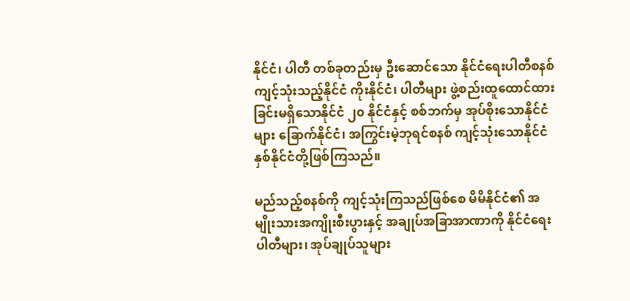နိုင်ငံ၊ ပါတီ တစ်ခုတည်းမှ ဦးဆောင်သော နိုင်ငံရေးပါတီစနစ် ကျင့်သုံးသည့်နိုင်ငံ ကိုးနိုင်ငံ၊ ပါတီများ ဖွဲ့စည်းထူထောင်ထားခြင်းမရှိသောနိုင်ငံ ၂၀ နိုင်ငံနှင့် စစ်ဘက်မှ အုပ်စိုးသောနိုင်ငံများ ခြောက်နိုင်ငံ၊ အကြွင်းမဲ့ဘုရင်စနစ် ကျင့်သုံးသောနိုင်ငံ နှစ်နိုင်ငံတို့ဖြစ်ကြသည်။

မည်သည့်စနစ်ကို ကျင့်သုံးကြသည်ဖြစ်စေ မိမိနိုင်ငံ၏ အမျိုးသားအကျိုးစီးပွားနှင့် အချုပ်အခြာအာဏာကို နိုင်ငံရေးပါတီများ၊ အုပ်ချုပ်သူများ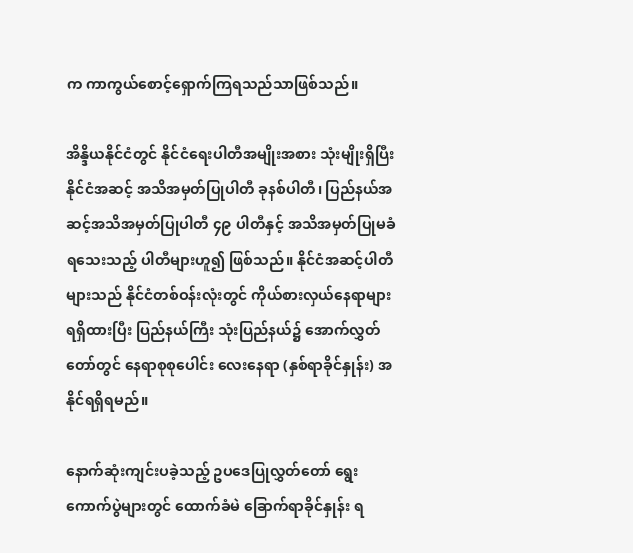က ကာကွယ်စောင့်ရှောက်ကြရသည်သာဖြစ်သည်။

အိန္ဒိယနိုင်ငံတွင် နိုင်ငံရေးပါတီအမျိုးအစား သုံးမျိုးရှိပြီး နိုင်ငံအဆင့် အသိအမှတ်ပြုပါတီ ခုနစ်ပါတီ၊ ပြည်နယ်အဆင့်အသိအမှတ်ပြုပါတီ ၄၉ ပါတီနှင့် အသိအမှတ်ပြုမခံရသေးသည့် ပါတီများဟူ၍ ဖြစ်သည်။ နိုင်ငံအဆင့်ပါတီများသည် နိုင်ငံတစ်ဝန်းလုံးတွင် ကိုယ်စားလှယ်နေရာများရရှိထားပြီး ပြည်နယ်ကြီး သုံးပြည်နယ်၌ အောက်လွှတ်တော်တွင် နေရာစုစုပေါင်း လေးနေရာ (နှစ်ရာခိုင်နှုန်း) အနိုင်ရရှိရမည်။

နောက်ဆုံးကျင်းပခဲ့သည့် ဥပဒေပြုလွှတ်တော် ရွေးကောက်ပွဲများတွင် ထောက်ခံမဲ ခြောက်ရာခိုင်နှုန်း ရ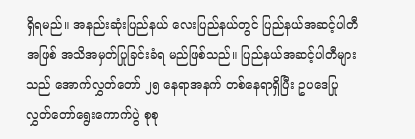ရှိရမည်။ အနည်းဆုံးပြည်နယ် လေးပြည်နယ်တွင် ပြည်နယ်အဆင့်ပါတီအဖြစ် အသိအမှတ်ပြုခြင်းခံရ မည်ဖြစ်သည်။ ပြည်နယ်အဆင့်ပါတီများသည် အောက်လွှတ်တော် ၂၅ နေရာအနက် တစ်နေရာရှိပြီး ဥပဒေပြုလွှတ်တော်ရွေးကောက်ပွဲ စုစု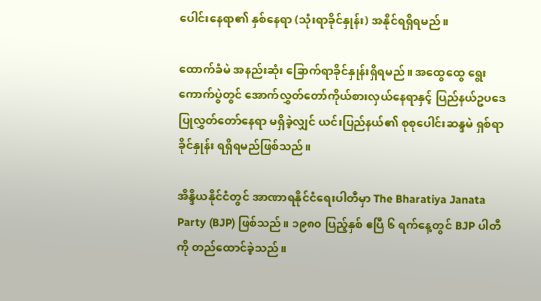ပေါင်းနေရာ၏ နှစ်နေရာ (သုံးရာခိုင်နှုန်း) အနိုင်ရရှိရမည်။

ထောက်ခံမဲ အနည်းဆုံး ခြောက်ရာခိုင်နှုန်းရှိရမည်။ အထွေထွေ ရွေးကောက်ပွဲတွင် အောက်လွှတ်တော်ကိုယ်စားလှယ်နေရာနှင့် ပြည်နယ်ဥပဒေပြုလွှတ်တော်နေရာ မရှိခဲ့လျှင် ယင်းပြည်နယ်၏ စုစုပေါင်းဆန္ဒမဲ ရှစ်ရာခိုင်နှုန်း ရရှိရမည်ဖြစ်သည်။

အိန္ဒိယနိုင်ငံတွင် အာဏာရနိုင်ငံရေးပါတီမှာ The Bharatiya Janata Party (BJP) ဖြစ်သည်။ ၁၉၈၀ ပြည့်နှစ် ဧပြီ ၆ ရက်နေ့တွင် BJP ပါတီကို တည်ထောင်ခဲ့သည်။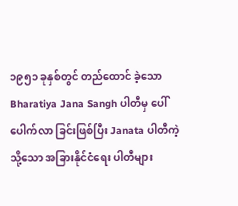၁၉၅၁ ခုနှစ်တွင် တည်ထောင် ခဲ့သော Bharatiya Jana Sangh ပါတီမှ ပေါ်ပေါက်လာ ခြင်းဖြစ်ပြီး Janata ပါတီကဲ့သို့သော အခြားနိုင်ငံရေး ပါတီများ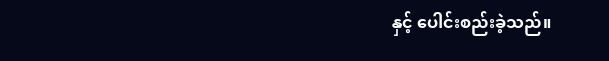နှင့် ပေါင်းစည်းခဲ့သည်။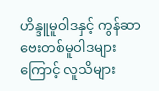ဟိန္ဒူမူဝါဒနှင့် ကွန်ဆာဗေးတစ်မူဝါဒများကြောင့် လူသိများ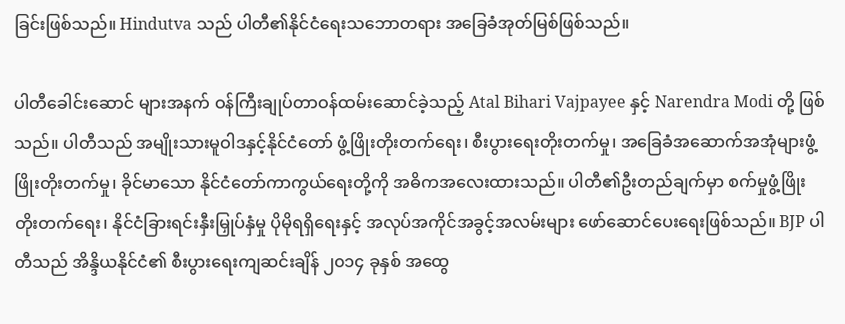ခြင်းဖြစ်သည်။ Hindutva သည် ပါတီ၏နိုင်ငံရေးသဘောတရား အခြေခံအုတ်မြစ်ဖြစ်သည်။

ပါတီခေါင်းဆောင် များအနက် ဝန်ကြီးချုပ်တာဝန်ထမ်းဆောင်ခဲ့သည့် Atal Bihari Vajpayee နှင့် Narendra Modi တို့ ဖြစ်သည်။ ပါတီသည် အမျိုးသားမူဝါဒနှင့်နိုင်ငံတော် ဖွံ့ဖြိုးတိုးတက်ရေး၊ စီးပွားရေးတိုးတက်မှု၊ အခြေခံအဆောက်အအုံများဖွံ့ဖြိုးတိုးတက်မှု၊ ခိုင်မာသော နိုင်ငံတော်ကာကွယ်ရေးတို့ကို အဓိကအလေးထားသည်။ ပါတီ၏ဦးတည်ချက်မှာ စက်မှုဖွံ့ဖြိုးတိုးတက်ရေး၊ နိုင်ငံခြားရင်းနှီးမြှုပ်နှံမှု ပိုမိုရရှိရေးနှင့် အလုပ်အကိုင်အခွင့်အလမ်းများ ဖော်ဆောင်ပေးရေးဖြစ်သည်။ BJP ပါတီသည် အိန္ဒိယနိုင်ငံ၏ စီးပွားရေးကျဆင်းချိန် ၂၀၁၄ ခုနှစ် အထွေ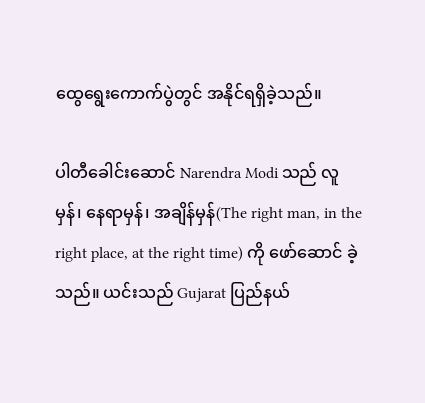ထွေရွေးကောက်ပွဲတွင် အနိုင်ရရှိခဲ့သည်။

ပါတီခေါင်းဆောင် Narendra Modi သည် လူမှန်၊ နေရာမှန်၊ အချိန်မှန်(The right man, in the right place, at the right time) ကို ဖော်ဆောင် ခဲ့သည်။ ယင်းသည် Gujarat ပြည်နယ်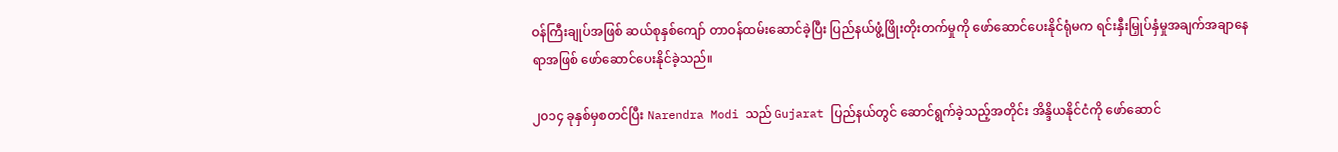ဝန်ကြီးချုပ်အဖြစ် ဆယ်စုနှစ်ကျော် တာဝန်ထမ်းဆောင်ခဲ့ပြီး ပြည်နယ်ဖွံ့ဖြိုးတိုးတက်မှုကို ဖော်ဆောင်ပေးနိုင်ရုံမက ရင်းနှီးမြှုပ်နှံမှုအချက်အချာနေရာအဖြစ် ဖော်ဆောင်ပေးနိုင်ခဲ့သည်။

၂၀၁၄ ခုနှစ်မှစတင်ပြီး Narendra Modi သည် Gujarat ပြည်နယ်တွင် ဆောင်ရွက်ခဲ့သည့်အတိုင်း အိန္ဒိယနိုင်ငံကို ဖော်ဆောင်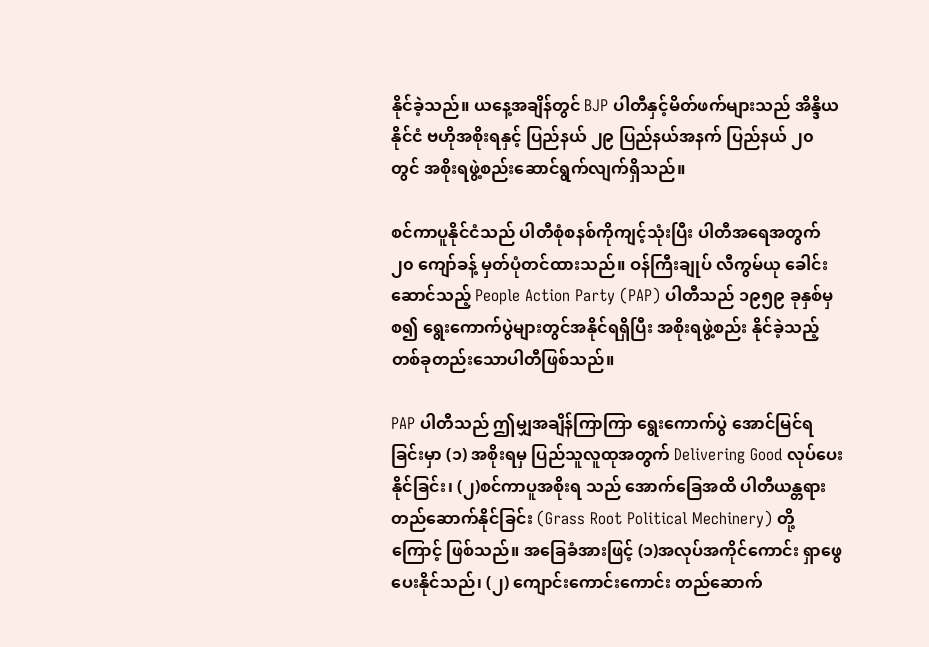နိုင်ခဲ့သည်။ ယနေ့အချိန်တွင် BJP ပါတီနှင့်မိတ်ဖက်များသည် အိန္ဒိယနိုင်ငံ ဗဟိုအစိုးရနှင့် ပြည်နယ် ၂၉ ပြည်နယ်အနက် ပြည်နယ် ၂၀ တွင် အစိုးရဖွဲ့စည်းဆောင်ရွက်လျက်ရှိသည်။

စင်ကာပူနိုင်ငံသည် ပါတီစုံစနစ်ကိုကျင့်သုံးပြီး ပါတီအရေအတွက် ၂၀ ကျော်ခန့် မှတ်ပုံတင်ထားသည်။ ဝန်ကြီးချုပ် လီကွမ်ယု ခေါင်းဆောင်သည့် People Action Party (PAP) ပါတီသည် ၁၉၅၉ ခုနှစ်မှစ၍ ရွေးကောက်ပွဲများတွင်အနိုင်ရရှိပြီး အစိုးရဖွဲ့စည်း နိုင်ခဲ့သည့် တစ်ခုတည်းသောပါတီဖြစ်သည်။

PAP ပါတီသည် ဤမျှအချိန်ကြာကြာ ရွေးကောက်ပွဲ အောင်မြင်ရခြင်းမှာ (၁) အစိုးရမှ ပြည်သူလူထုအတွက် Delivering Good လုပ်ပေးနိုင်ခြင်း၊ (၂)စင်ကာပူအစိုးရ သည် အောက်ခြေအထိ ပါတီယန္တရားတည်ဆောက်နိုင်ခြင်း (Grass Root Political Mechinery) တို့ကြောင့် ဖြစ်သည်။ အခြေခံအားဖြင့် (၁)အလုပ်အကိုင်ကောင်း ရှာဖွေပေးနိုင်သည်၊ (၂) ကျောင်းကောင်းကောင်း တည်ဆောက်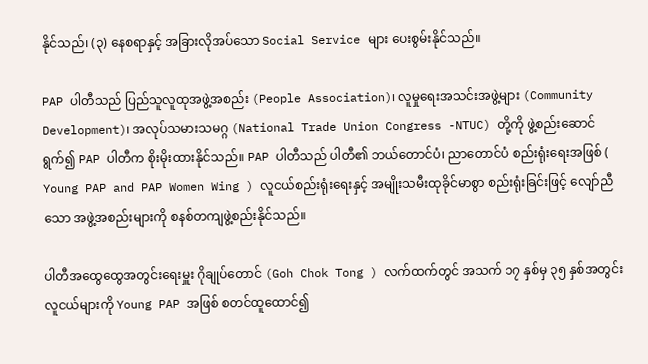နိုင်သည်၊ (၃) နေစရာနှင့် အခြားလိုအပ်သော Social Service များ ပေးစွမ်းနိုင်သည်။

PAP ပါတီသည် ပြည်သူလူထုအဖွဲ့အစည်း (People Association)၊ လူမှုရေးအသင်းအဖွဲ့များ (Community Development)၊ အလုပ်သမားသမဂ္ဂ (National Trade Union Congress -NTUC) တို့ကို ဖွဲ့စည်းဆောင်ရွက်၍ PAP ပါတီက စိုးမိုးထားနိုင်သည်။ PAP ပါတီသည် ပါတီ၏ ဘယ်တောင်ပံ၊ ညာတောင်ပံ စည်းရုံးရေးအဖြစ် ( Young PAP and PAP Women Wing ) လူငယ်စည်းရုံးရေးနှင့် အမျိုးသမီးထုခိုင်မာစွာ စည်းရုံးခြင်းဖြင့် လျော်ညီသော အဖွဲ့အစည်းများကို စနစ်တကျဖွဲ့စည်းနိုင်သည်။

ပါတီအထွေထွေအတွင်းရေးမှူး ဂိုချုပ်တောင် (Goh Chok Tong ) လက်ထက်တွင် အသက် ၁၇ နှစ်မှ ၃၅ နှစ်အတွင်း လူငယ်များကို Young PAP အဖြစ် စတင်ထူထောင်၍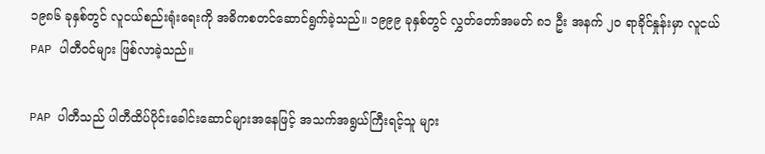၁၉၈၆ ခုနှစ်တွင် လူငယ်စည်းရုံးရေးကို အဓိကစတင်ဆောင်ရွက်ခဲ့သည်။ ၁၉၉၉ ခုနှစ်တွင် လွှတ်တော်အမတ် ၈၁ ဦး အနက် ၂၀ ရာခိုင်နှုန်းမှာ လူငယ် PAP ပါတီဝင်များ ဖြစ်လာခဲ့သည်။

PAP ပါတီသည် ပါတီထိပ်ပိုင်းခေါင်းဆောင်များအနေဖြင့် အသက်အရွယ်ကြီးရင့်သူ များ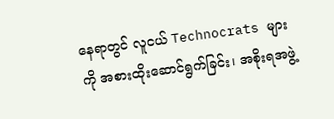နေရာတွင် လူငယ် Technocrats များကို အစားထိုးဆောင်ရွက်ခြင်း၊ အစိုးရအဖွဲ့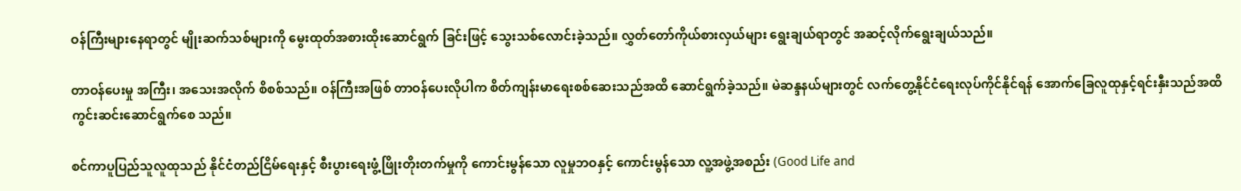ဝန်ကြီးများနေရာတွင် မျိုးဆက်သစ်များကို မွေးထုတ်အစားထိုးဆောင်ရွက် ခြင်းဖြင့် သွေးသစ်လောင်းခဲ့သည်။ လွှတ်တော်ကိုယ်စားလှယ်များ ရွေးချယ်ရာတွင် အဆင့်လိုက်ရွေးချယ်သည်။

တာဝန်ပေးမှု အကြီး၊ အသေးအလိုက် စိစစ်သည်။ ဝန်ကြီးအဖြစ် တာဝန်ပေးလိုပါက စိတ်ကျန်းမာရေးစစ်ဆေးသည်အထိ ဆောင်ရွက်ခဲ့သည်။ မဲဆန္ဒနယ်များတွင် လက်တွေ့နိုင်ငံရေးလုပ်ကိုင်နိုင်ရန် အောက်ခြေလူထုနှင့်ရင်းနှီးသည်အထိ ကွင်းဆင်းဆောင်ရွက်စေ သည်။

စင်ကာပူပြည်သူလူထုသည် နိုင်ငံတည်ငြိမ်ရေးနှင့် စီးပွားရေးဖွံ့ဖြိုးတိုးတက်မှုကို ကောင်းမွန်သော လူမှုဘဝနှင့် ကောင်းမွန်သော လူ့အဖွဲ့အစည်း (Good Life and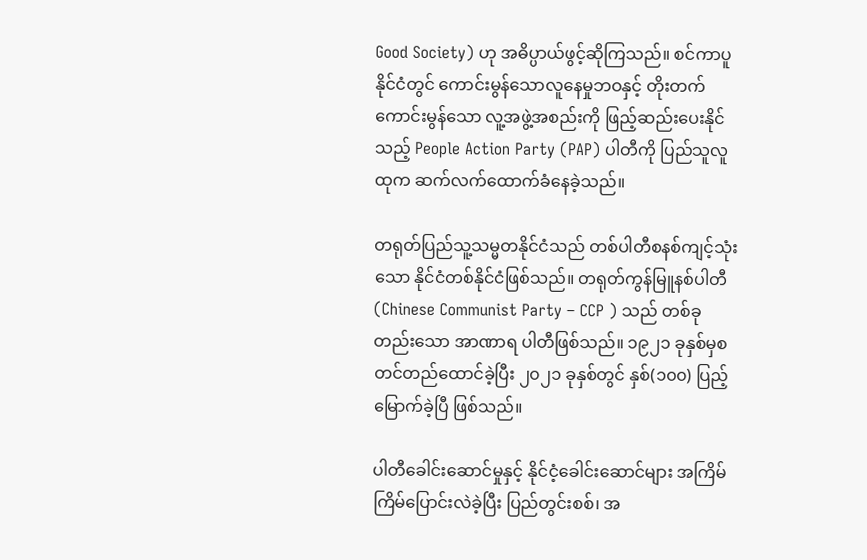Good Society) ဟု အဓိပ္ပာယ်ဖွင့်ဆိုကြသည်။ စင်ကာပူနိုင်ငံတွင် ကောင်းမွန်သောလူနေမှုဘဝနှင့် တိုးတက်ကောင်းမွန်သော လူ့အဖွဲ့အစည်းကို ဖြည့်ဆည်းပေးနိုင်သည့် People Action Party (PAP) ပါတီကို ပြည်သူလူထုက ဆက်လက်ထောက်ခံနေခဲ့သည်။

တရုတ်ပြည်သူ့သမ္မတနိုင်ငံသည် တစ်ပါတီစနစ်ကျင့်သုံးသော နိုင်ငံတစ်နိုင်ငံဖြစ်သည်။ တရုတ်ကွန်မြူနစ်ပါတီ (Chinese Communist Party – CCP ) သည် တစ်ခုတည်းသော အာဏာရ ပါတီဖြစ်သည်။ ၁၉၂၁ ခုနှစ်မှစတင်တည်ထောင်ခဲ့ပြီး ၂၀၂၁ ခုနှစ်တွင် နှစ်(၁၀၀) ပြည့်မြောက်ခဲ့ပြီ ဖြစ်သည်။

ပါတီခေါင်းဆောင်မှုနှင့် နိုင်ငံ့ခေါင်းဆောင်များ အကြိမ်ကြိမ်ပြောင်းလဲခဲ့ပြီး ပြည်တွင်းစစ်၊ အ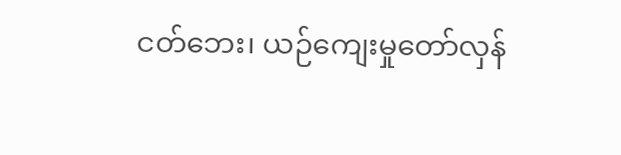ငတ်ဘေး၊ ယဉ်ကျေးမှုတော်လှန်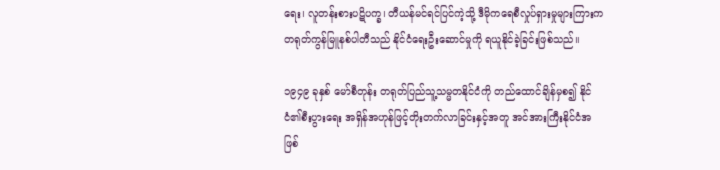ရေး၊ လူတန်းစားပဋိပက္ခ၊ တီယန်မင်ရင်ပြင်ကဲ့သို့ ဒီမိုကရေစီလှုပ်ရှားမှုများကြားက တရုတ်ကွန်မြူနစ်ပါတီသည် နိုင်ငံရေးဦးဆောင်မှုကို ရယူနိုင်ခဲ့ခြင်းဖြစ်သည်။

၁၉၄၉ ခုနှစ် မော်စီတုန်း တရုတ်ပြည်သူ့သမ္မတနိုင်ငံကို တည်ထောင်ချိန်မှစ၍ နိုင်ငံ၏စီးပွားရေး အရှိန်အဟုန်ဖြင့်တိုးတက်လာခြင်းနှင့်အတူ အင်အားကြီးနိုင်ငံအဖြစ်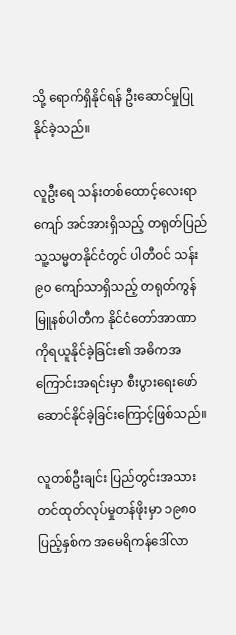သို့ ရောက်ရှိနိုင်ရန် ဦးဆောင်မှုပြုနိုင်ခဲ့သည်။

လူဦးရေ သန်းတစ်ထောင့်လေးရာကျော် အင်အားရှိသည့် တရုတ်ပြည်သူ့သမ္မတနိုင်ငံတွင် ပါတီဝင် သန်း ၉၀ ကျော်သာရှိသည့် တရုတ်ကွန်မြူနစ်ပါတီက နိုင်ငံတော်အာဏာကိုရယူနိုင်ခဲ့ခြင်း၏ အဓိကအကြောင်းအရင်းမှာ စီးပွားရေးဖော်ဆောင်နိုင်ခဲ့ခြင်းကြောင့်ဖြစ်သည်။

လူတစ်ဦးချင်း ပြည်တွင်းအသားတင်ထုတ်လုပ်မှုတန်ဖိုးမှာ ၁၉၈၀ ပြည့်နှစ်က အမေရိကန်ဒေါ်လာ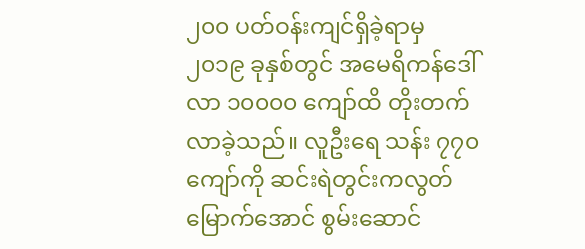၂၀၀ ပတ်ဝန်းကျင်ရှိခဲ့ရာမှ ၂၀၁၉ ခုနှစ်တွင် အမေရိကန်ဒေါ်လာ ၁၀၀၀၀ ကျော်ထိ တိုးတက်လာခဲ့သည်။ လူဦးရေ သန်း ၇၇၀ ကျော်ကို ဆင်းရဲတွင်းကလွတ်မြောက်အောင် စွမ်းဆောင်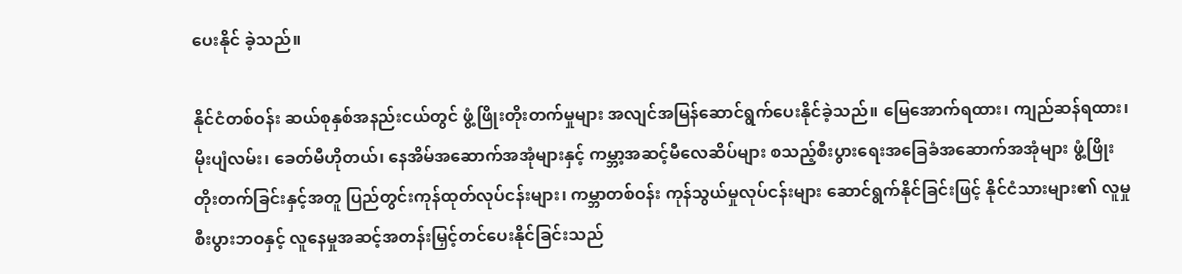ပေးနိုင် ခဲ့သည်။

နိုင်ငံတစ်ဝန်း ဆယ်စုနှစ်အနည်းငယ်တွင် ဖွံ့ဖြိုးတိုးတက်မှုများ အလျင်အမြန်ဆောင်ရွက်ပေးနိုင်ခဲ့သည်။ မြေအောက်ရထား၊ ကျည်ဆန်ရထား၊ မိုးပျံလမ်း၊ ခေတ်မီဟိုတယ်၊ နေအိမ်အဆောက်အအုံများနှင့် ကမ္ဘာ့အဆင့်မီလေဆိပ်များ စသည့်စီးပွားရေးအခြေခံအဆောက်အအုံများ ဖွံ့ဖြိုးတိုးတက်ခြင်းနှင့်အတူ ပြည်တွင်းကုန်ထုတ်လုပ်ငန်းများ၊ ကမ္ဘာတစ်ဝန်း ကုန်သွယ်မှုလုပ်ငန်းများ ဆောင်ရွက်နိုင်ခြင်းဖြင့် နိုင်ငံသားများ၏ လူမှုစီးပွားဘဝနှင့် လူနေမှုအဆင့်အတန်းမြှင့်တင်ပေးနိုင်ခြင်းသည်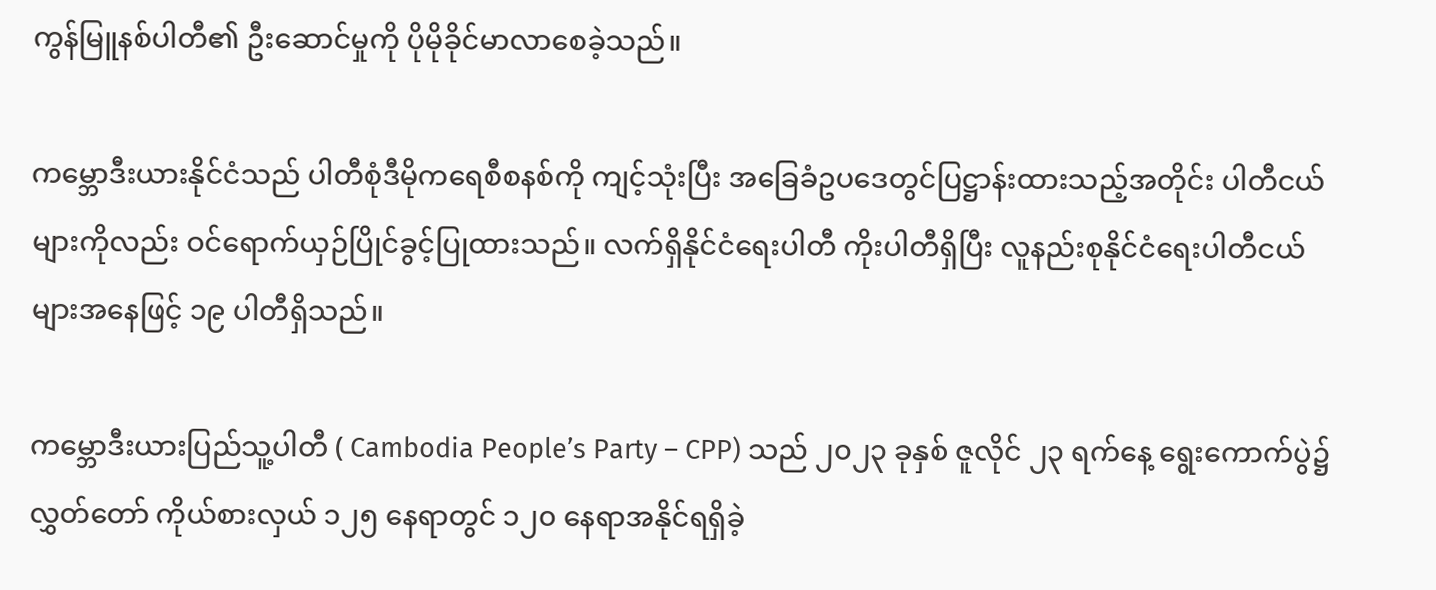ကွန်မြူနစ်ပါတီ၏ ဦးဆောင်မှုကို ပိုမိုခိုင်မာလာစေခဲ့သည်။

ကမ္ဘောဒီးယားနိုင်ငံသည် ပါတီစုံဒီမိုကရေစီစနစ်ကို ကျင့်သုံးပြီး အခြေခံဥပဒေတွင်ပြဋ္ဌာန်းထားသည့်အတိုင်း ပါတီငယ်များကိုလည်း ဝင်ရောက်ယှဉ်ပြိုင်ခွင့်ပြုထားသည်။ လက်ရှိနိုင်ငံရေးပါတီ ကိုးပါတီရှိပြီး လူနည်းစုနိုင်ငံရေးပါတီငယ်များအနေဖြင့် ၁၉ ပါတီရှိသည်။

ကမ္ဘောဒီးယားပြည်သူ့ပါတီ ( Cambodia People’s Party – CPP) သည် ၂၀၂၃ ခုနှစ် ဇူလိုင် ၂၃ ရက်နေ့ ရွေးကောက်ပွဲ၌ လွှတ်တော် ကိုယ်စားလှယ် ၁၂၅ နေရာတွင် ၁၂၀ နေရာအနိုင်ရရှိခဲ့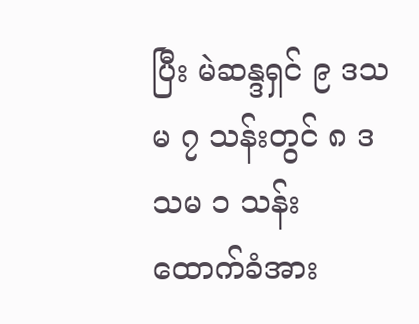ပြီး မဲဆန္ဒရှင် ၉ ဒသမ ၇ သန်းတွင် ၈ ဒသမ ၁ သန်း ထောက်ခံအား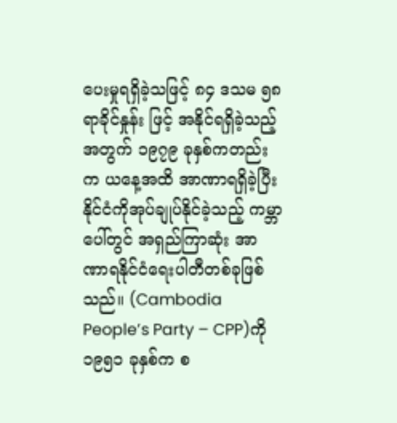ပေးမှုရရှိခဲ့သဖြင့် ၈၄ ဒသမ ၅၈ ရာခိုင်နှုန်း ဖြင့် အနိုင်ရရှိခဲ့သည့်အတွက် ၁၉၇၉ ခုနှစ်ကတည်းက ယနေ့အထိ အာဏာရရှိခဲ့ပြီး နိုင်ငံကိုအုပ်ချုပ်နိုင်ခဲ့သည့် ကမ္ဘာပေါ်တွင် အရှည်ကြာဆုံး အာဏာရနိုင်ငံရေးပါတီတစ်ခုဖြစ်သည်။ (Cambodia People’s Party – CPP)ကို ၁၉၅၁ ခုနှစ်က စ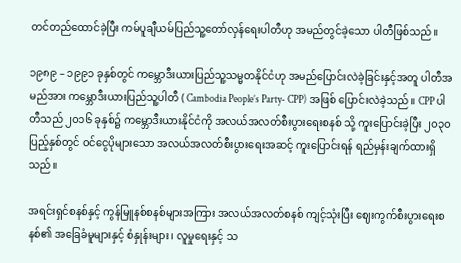တင်တည်ထောင်ခဲ့ပြီး ကမ်ပူချီယမ်ပြည်သူ့တော်လှန်ရေးပါတီဟု အမည်တွင်ခဲ့သော ပါတီဖြစ်သည်။

၁၉၈၉ – ၁၉၉၁ ခုနှစ်တွင် ကမ္ဘောဒီးယားပြည်သူ့သမ္မတနိုင်ငံဟု အမည်ပြောင်းလဲခဲ့ခြင်းနှင့်အတူ ပါတီအမည်အား ကမ္ဘောဒီးယားပြည်သူ့ပါတီ ( Cambodia People’s Party- CPP) အဖြစ် ပြောင်းလဲခဲ့သည်။ CPP ပါတီသည် ၂၀၁၆ ခုနှစ်၌ ကမ္ဘောဒီးယားနိုင်ငံကို အလယ်အလတ်စီးပွားရေးစနစ် သို့ ကူးပြောင်းခဲ့ပြီး ၂၀၃၀ ပြည့်နှစ်တွင် ဝင်ငွေပိုများသော အလယ်အလတ်စီးပွားရေးအဆင့် ကူးပြောင်းရန် ရည်မှန်းချက်ထားရှိသည်။

အရင်းရှင်စနစ်နှင့် ကွန်မြူနစ်စနစ်များအကြား အလယ်အလတ်စနစ် ကျင့်သုံးပြီး ဈေးကွက်စီးပွားရေးစနစ်၏ အခြေခံမူများနှင့် စံနှုန်းများ၊ လူမှုရေးနှင့် သ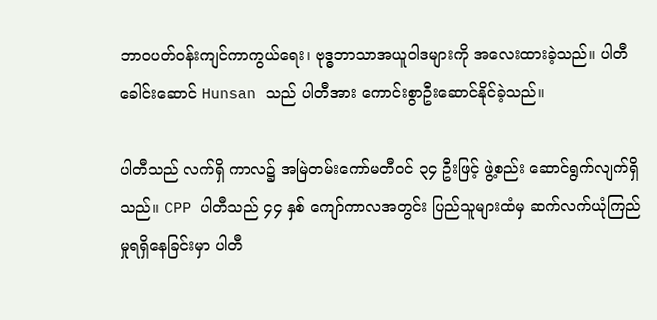ဘာဝပတ်ဝန်းကျင်ကာကွယ်ရေး၊ ဗုဒ္ဓဘာသာအယူဝါဒများကို အလေးထားခဲ့သည်။ ပါတီခေါင်းဆောင် Hunsan သည် ပါတီအား ကောင်းစွာဦးဆောင်နိုင်ခဲ့သည်။

ပါတီသည် လက်ရှိ ကာလ၌ အမြဲတမ်းကော်မတီဝင် ၃၄ ဦးဖြင့် ဖွဲ့စည်း ဆောင်ရွက်လျက်ရှိသည်။ CPP ပါတီသည် ၄၄ နှစ် ကျော်ကာလအတွင်း ပြည်သူများထံမှ ဆက်လက်ယုံကြည်မှုရရှိနေခြင်းမှာ ပါတီ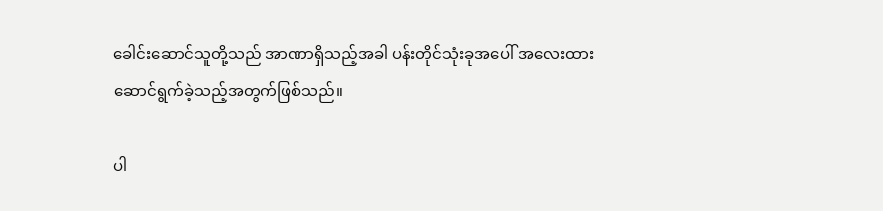ခေါင်းဆောင်သူတို့သည် အာဏာရှိသည့်အခါ ပန်းတိုင်သုံးခုအပေါ် အလေးထား ဆောင်ရွက်ခဲ့သည့်အတွက်ဖြစ်သည်။

ပါ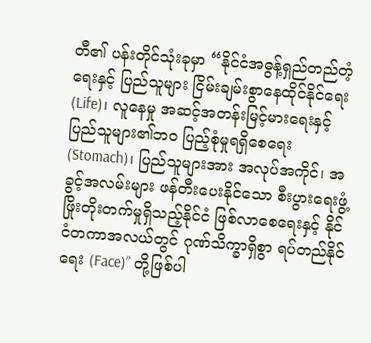တီ၏ ပန်းတိုင်သုံးခုမှာ “နိုင်ငံအဓွန့်ရှည်တည်တံ့ရေးနှင့် ပြည်သူများ ငြိမ်းချမ်းစွာနေထိုင်နိုင်ရေး (Life)၊ လူနေမှု အဆင့်အတန်းမြင့်မားရေးနှင့် ပြည်သူများ၏ဘဝ ပြည့်စုံမှုရရှိစေရေး (Stomach)၊ ပြည်သူများအား အလုပ်အကိုင်၊ အခွင့်အလမ်းများ ဖန်တီးပေးနိုင်သော စီးပွားရေးဖွံ့ဖြိုးတိုးတက်မှုရှိသည့်နိုင်ငံ ဖြစ်လာစေရေးနှင့် နိုင်ငံတကာအလယ်တွင် ဂုဏ်သိက္ခာရှိစွာ ရပ်တည်နိုင်ရေး (Face)” တို့ဖြစ်ပါ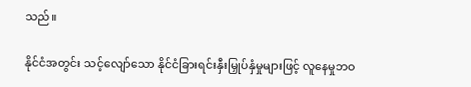သည်။

နိုင်ငံအတွင်း သင့်လျော်သော နိုင်ငံခြားရင်းနှီးမြှုပ်နှံမှုများဖြင့် လူနေမှုဘဝ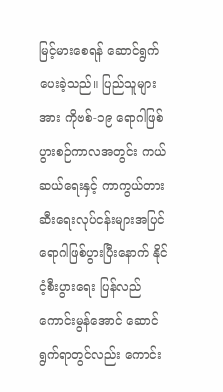မြင့်မားစေရန် ဆောင်ရွက်ပေးခဲ့သည်။ ပြည်သူများအား ကိုဗစ်-၁၉ ရောဂါဖြစ်ပွားစဉ်ကာလအတွင်း ကယ်ဆယ်ရေးနှင့် ကာကွယ်တားဆီးရေးလုပ်ငန်းများအပြင် ရောဂါဖြစ်ပွားပြီးနောက် နိုင်ငံ့စီးပွားရေး ပြန်လည်ကောင်းမွန်အောင် ဆောင်ရွက်ရာတွင်လည်း ကောင်း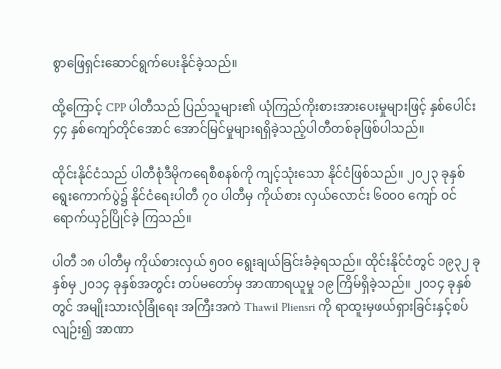စွာဖြေရှင်းဆောင်ရွက်ပေးနိုင်ခဲ့သည်။

ထို့ကြောင့် CPP ပါတီသည် ပြည်သူများ၏ ယုံကြည်ကိုးစားအားပေးမှုများဖြင့် နှစ်ပေါင်း ၄၄ နှစ်ကျော်တိုင်အောင် အောင်မြင်မှုများရရှိခဲ့သည့်ပါတီတစ်ခုဖြစ်ပါသည်။

ထိုင်းနိုင်ငံသည် ပါတီစုံဒီမိုကရေစီစနစ်ကို ကျင့်သုံးသော နိုင်ငံဖြစ်သည်။ ၂၀၂၃ ခုနှစ် ရွေးကောက်ပွဲ၌ နိုင်ငံရေးပါတီ ၇၀ ပါတီမှ ကိုယ်စား လှယ်လောင်း ၆၀၀၀ ကျော် ဝင်ရောက်ယှဉ်ပြိုင်ခဲ့ ကြသည်။

ပါတီ ၁၈ ပါတီမှ ကိုယ်စားလှယ် ၅၀၀ ရွေးချယ်ခြင်းခံခဲ့ရသည်။ ထိုင်းနိုင်ငံတွင် ၁၉၃၂ ခုနှစ်မှ ၂၀၁၄ ခုနှစ်အတွင်း တပ်မတော်မှ အာဏာရယူမှု ၁၉ ကြိမ်ရှိခဲ့သည်။ ၂၀၁၄ ခုနှစ်တွင် အမျိုးသားလုံခြုံရေး အကြီးအကဲ Thawil Pliensri ကို ရာထူးမှဖယ်ရှားခြင်းနှင့်စပ်လျဉ်း၍ အာဏာ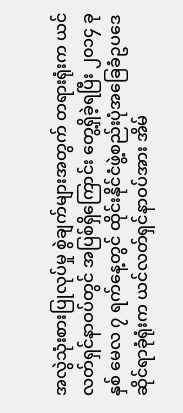အလွဲသုံးစားပြုလုပ်မှု စွဲချက်များအတွက် တရားရုံးက ယင်လတ်ရှင်နာဝပ်တွင် အပြစ်ရှိကြောင်း တွေ့ရှိခဲ့ရပြီး ၂၀၁၄ ခုနှစ် မေလ ၇ ရက်နေ့တွင် ထိုင်းနိုင်ငံဖွဲ့စည်းပုံအခြေခံဥပဒေဆိုင်ရာခုံရုံးက ယင်လတ်ရှင်နာဝပ်အား အိမ်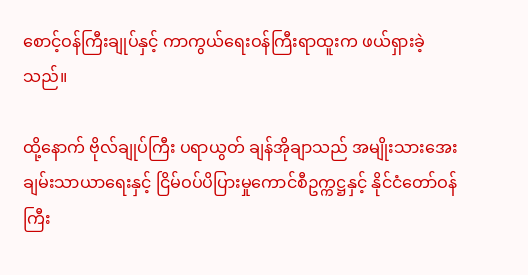စောင့်ဝန်ကြီးချုပ်နှင့် ကာကွယ်ရေးဝန်ကြီးရာထူးက ဖယ်ရှားခဲ့သည်။

ထို့နောက် ဗိုလ်ချုပ်ကြီး ပရာယွတ် ချန်အိုချာသည် အမျိုးသားအေးချမ်းသာယာရေးနှင့် ငြိမ်ဝပ်ပိပြားမှုကောင်စီဥက္ကဋ္ဌနှင့် နိုင်ငံတော်ဝန်ကြီး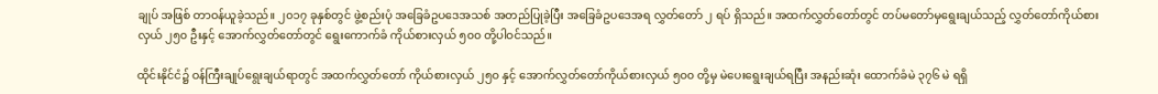ချုပ် အဖြစ် တာဝန်ယူခဲ့သည်။ ၂၀၁၇ ခုနှစ်တွင် ဖွဲ့စည်းပုံ အခြေခံဥပဒေအသစ် အတည်ပြုခဲ့ပြီး အခြေခံဥပဒေအရ လွှတ်တော် ၂ ရပ် ရှိသည်။ အထက်လွှတ်တော်တွင် တပ်မတော်မှရွေးချယ်သည့် လွှတ်တော်ကိုယ်စားလှယ် ၂၅၀ ဦးနှင့် အောက်လွှတ်တော်တွင် ရွေးကောက်ခံ ကိုယ်စားလှယ် ၅၀၀ တို့ပါဝင်သည်။

ထိုင်းနိုင်ငံ၌ ဝန်ကြီးချုပ်ရွေးချယ်ရာတွင် အထက်လွှတ်တော် ကိုယ်စားလှယ် ၂၅၀ နှင့် အောက်လွှတ်တော်ကိုယ်စားလှယ် ၅၀၀ တို့မှ မဲပေးရွေးချယ်ရပြီး အနည်းဆုံး ထောက်ခံမဲ ၃၇၆ မဲ ရရှိ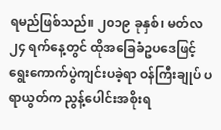ရမည်ဖြစ်သည်။ ၂၀၁၉ ခုနှစ်၊ မတ်လ ၂၄ ရက်နေ့တွင် ထိုအခြေခံဥပဒေဖြင့် ရွေးကောက်ပွဲကျင်းပခဲ့ရာ ဝန်ကြီးချုပ် ပရာယွတ်က ညွန့်ပေါင်းအစိုးရ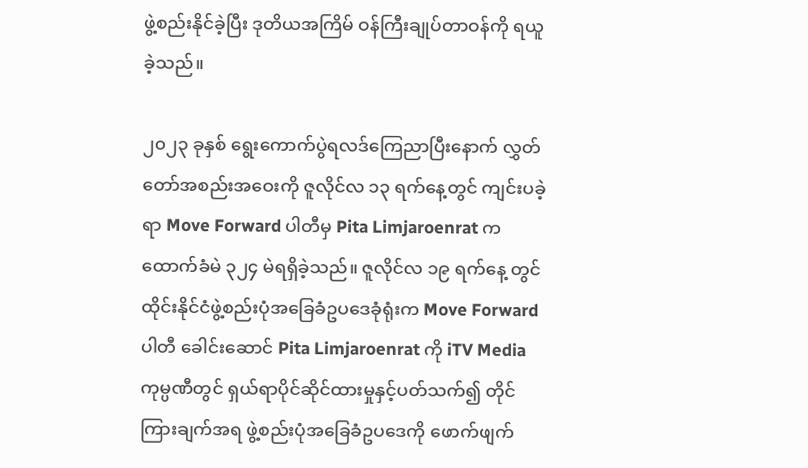ဖွဲ့စည်းနိုင်ခဲ့ပြီး ဒုတိယအကြိမ် ဝန်ကြီးချုပ်တာဝန်ကို ရယူခဲ့သည်။

၂၀၂၃ ခုနှစ် ရွေးကောက်ပွဲရလဒ်ကြေညာပြီးနောက် လွှတ်တော်အစည်းအဝေးကို ဇူလိုင်လ ၁၃ ရက်နေ့တွင် ကျင်းပခဲ့ ရာ Move Forward ပါတီမှ Pita Limjaroenrat က ထောက်ခံမဲ ၃၂၄ မဲရရှိခဲ့သည်။ ဇူလိုင်လ ၁၉ ရက်နေ့ တွင် ထိုင်းနိုင်ငံဖွဲ့စည်းပုံအခြေခံဥပဒေခုံရုံးက Move Forward ပါတီ ခေါင်းဆောင် Pita Limjaroenrat ကို iTV Media ကုမ္ပဏီတွင် ရှယ်ရာပိုင်ဆိုင်ထားမှုနှင့်ပတ်သက်၍ တိုင်ကြားချက်အရ ဖွဲ့စည်းပုံအခြေခံဥပဒေကို ဖောက်ဖျက်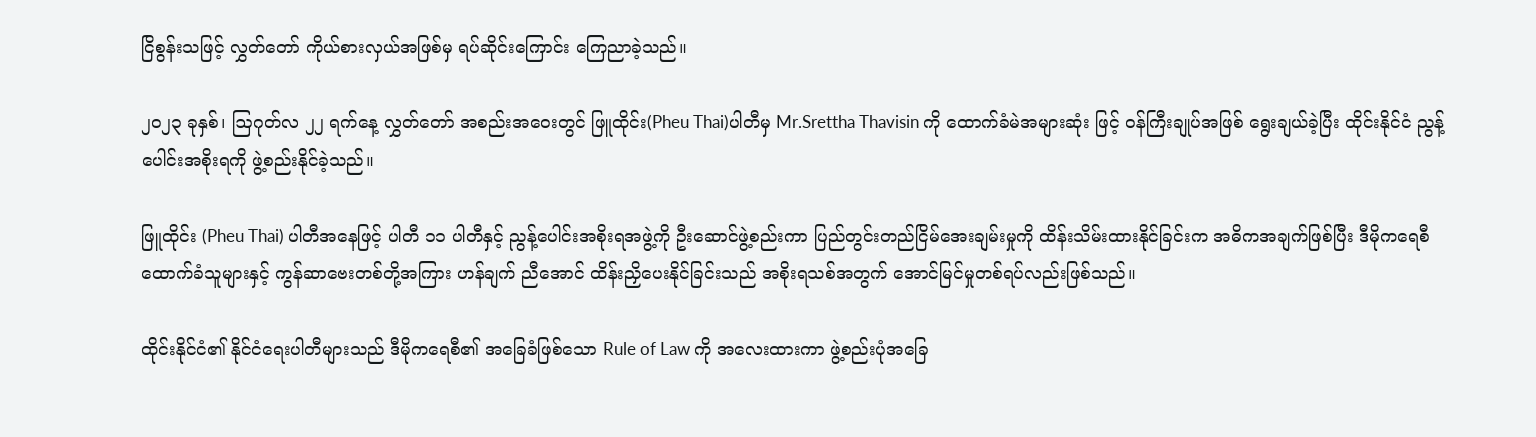ငြိစွန်းသဖြင့် လွှတ်တော် ကိုယ်စားလှယ်အဖြစ်မှ ရပ်ဆိုင်းကြောင်း ကြေညာခဲ့သည်။

၂၀၂၃ ခုနှစ်၊ ဩဂုတ်လ ၂၂ ရက်နေ့ လွှတ်တော် အစည်းအဝေးတွင် ဖြူထိုင်း(Pheu Thai)ပါတီမှ Mr.Srettha Thavisin ကို ထောက်ခံမဲအများဆုံး ဖြင့် ဝန်ကြီးချုပ်အဖြစ် ရွေးချယ်ခဲ့ပြီး ထိုင်းနိုင်ငံ ညွန့်ပေါင်းအစိုးရကို ဖွဲ့စည်းနိုင်ခဲ့သည်။

ဖြူထိုင်း (Pheu Thai) ပါတီအနေဖြင့် ပါတီ ၁၁ ပါတီနှင့် ညွန့်ပေါင်းအစိုးရအဖွဲ့ကို ဦးဆောင်ဖွဲ့စည်းကာ ပြည်တွင်းတည်ငြိမ်အေးချမ်းမှုကို ထိန်းသိမ်းထားနိုင်ခြင်းက အဓိကအချက်ဖြစ်ပြီး ဒီမိုကရေစီထောက်ခံသူများနှင့် ကွန်ဆာဗေးတစ်တို့အကြား ဟန်ချက် ညီအောင် ထိန်းညှိပေးနိုင်ခြင်းသည် အစိုးရသစ်အတွက် အောင်မြင်မှုတစ်ရပ်လည်းဖြစ်သည်။

ထိုင်းနိုင်ငံ၏ နိုင်ငံရေးပါတီများသည် ဒီမိုကရေစီ၏ အခြေခံဖြစ်သော Rule of Law ကို အလေးထားကာ ဖွဲ့စည်းပုံအခြေ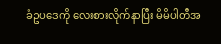ခံဥပဒေကို လေးစားလိုက်နာပြီး မိမိပါတီအ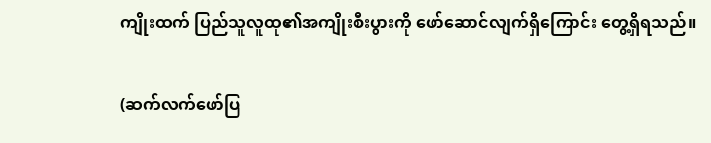ကျိုးထက် ပြည်သူလူထု၏အကျိုးစီးပွားကို ဖော်ဆောင်လျက်ရှိကြောင်း တွေ့ရှိရသည်။

(ဆက်လက်ဖော်ပြ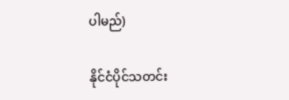ပါမည်)

နိုင်ငံပိုင်သတင်း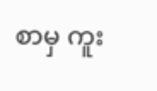စာမှ ကူး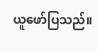ယူဖော်ပြသည်။